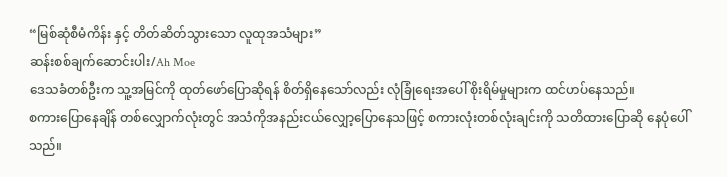“မြစ်ဆုံစီမံကိန်း နှင့် တိတ်ဆိတ်သွားသော လူထုအသံများ”
ဆန်းစစ်ချက်ဆောင်းပါး/Ah Moe
ဒေသခံတစ်ဦးက သူ့အမြင်ကို ထုတ်ဖော်ပြောဆိုရန် စိတ်ရှိနေသော်လည်း လုံခြုံရေးအပေါ် စိုးရိမ်မှုများက ထင်ဟပ်နေသည်။
စကားပြောနေချိန် တစ်လျှောက်လုံးတွင် အသံကိုအနည်းငယ်လျှော့ပြောနေသဖြင့် စကားလုံးတစ်လုံးချင်းကို သတိထားပြောဆို နေပုံပေါ်သည်။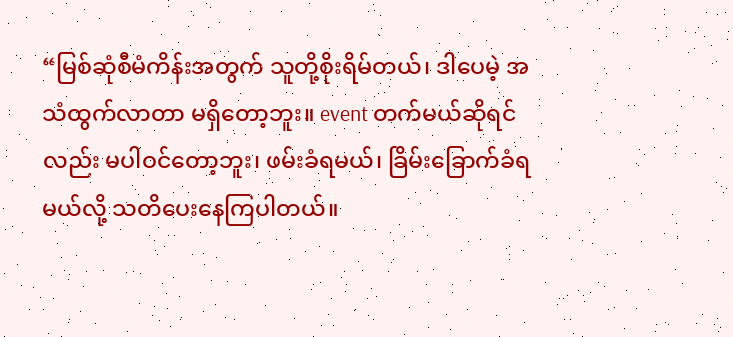“မြစ်ဆုံစီမံကိန်းအတွက် သူတို့စိုးရိမ်တယ်၊ ဒါပေမဲ့ အသံထွက်လာတာ မရှိတော့ဘူး။ event တက်မယ်ဆိုရင်လည်း မပါဝင်တော့ဘူး၊ ဖမ်းခံရမယ်၊ ခြိမ်းခြောက်ခံရမယ်လို့ သတိပေးနေကြပါတယ်။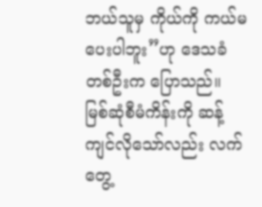ဘယ်သူမှ ကိုယ်ကို ကယ်မပေးပါဘူး”ဟု ဒေသခံတစ်ဦးက ပြောသည်။
မြစ်ဆုံစီမံကိန်းကို ဆန့်ကျင်လိုသော်လည်း လက်တွေ့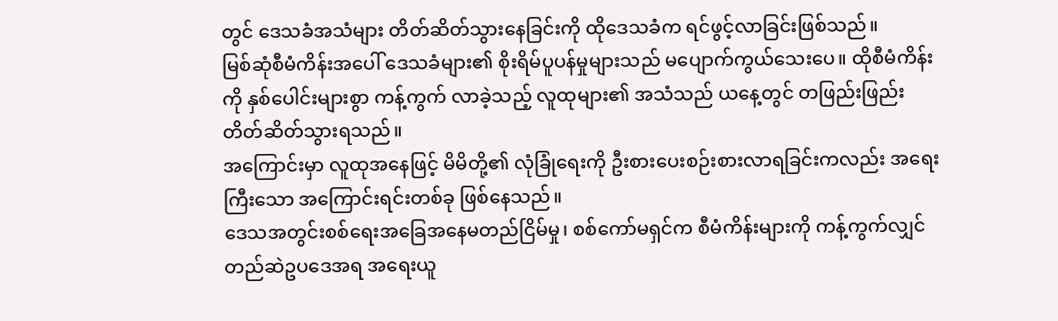တွင် ဒေသခံအသံများ တိတ်ဆိတ်သွားနေခြင်းကို ထိုဒေသခံက ရင်ဖွင့်လာခြင်းဖြစ်သည်။
မြစ်ဆုံစီမံကိန်းအပေါ် ဒေသခံများ၏ စိုးရိမ်ပူပန်မှုများသည် မပျောက်ကွယ်သေးပေ။ ထိုစီမံကိန်းကို နှစ်ပေါင်းများစွာ ကန့်ကွက် လာခဲ့သည့် လူထုများ၏ အသံသည် ယနေ့တွင် တဖြည်းဖြည်း တိတ်ဆိတ်သွားရသည်။
အကြောင်းမှာ လူထုအနေဖြင့် မိမိတို့၏ လုံခြုံရေးကို ဦးစားပေးစဉ်းစားလာရခြင်းကလည်း အရေးကြီးသော အကြောင်းရင်းတစ်ခု ဖြစ်နေသည်။
ဒေသအတွင်းစစ်ရေးအခြေအနေမတည်ငြိမ်မှု၊ စစ်ကော်မရှင်က စီမံကိန်းများကို ကန့်ကွက်လျှင် တည်ဆဲဥပဒေအရ အရေးယူ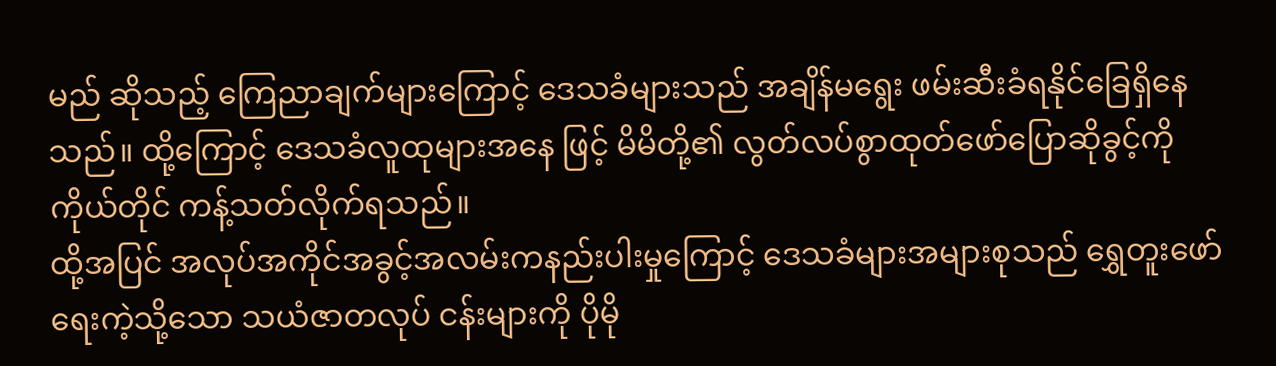မည် ဆိုသည့် ကြေညာချက်များကြောင့် ဒေသခံများသည် အချိန်မရွေး ဖမ်းဆီးခံရနိုင်ခြေရှိနေသည်။ ထို့ကြောင့် ဒေသခံလူထုများအနေ ဖြင့် မိမိတို့၏ လွတ်လပ်စွာထုတ်ဖော်ပြောဆိုခွင့်ကို ကိုယ်တိုင် ကန့်သတ်လိုက်ရသည်။
ထို့အပြင် အလုပ်အကိုင်အခွင့်အလမ်းကနည်းပါးမှုကြောင့် ဒေသခံများအများစုသည် ရွှေတူးဖော်ရေးကဲ့သို့သော သယံဇာတလုပ် ငန်းများကို ပိုမို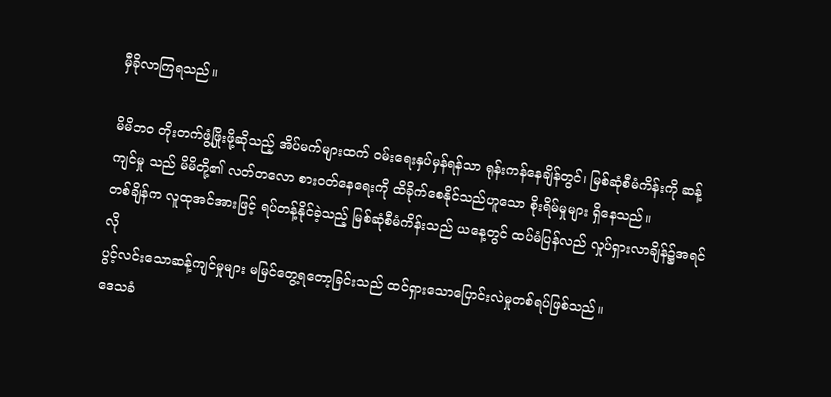မှီခိုလာကြရသည်။

မိမိဘဝ တိုးတက်ဖွံ့ဖြိုးဖို့ဆိုသည့် အိပ်မက်များထက် ဝမ်းရေးနှပ်မှန်ရန်သာ ရုန်းကန်နေချိန်တွင်၊ မြစ်ဆုံစီမံကိန်းကို ဆန့်ကျင်မှု သည် မိမိတို့၏ လတ်တလော စားဝတ်နေရေးကို ထိခိုက်စေနိုင်သည်ဟူသော စိုးရိမ်မှုများ ရှိနေသည်။
တစ်ချိန်က လူထုအင်အားဖြင့် ရပ်တန့်နိုင်ခဲ့သည့် မြစ်ဆုံစီမံကိန်းသည် ယနေ့တွင် ထပ်မံပြန်လည် လှုပ်ရှားလာချိန်၌အရင်လို
ပွင့်လင်းသောဆန့်ကျင်မှုများ မမြင်တွေ့ရတော့ခြင်းသည် ထင်ရှားသောပြောင်းလဲမှုတစ်ရပ်ဖြစ်သည်။
ဒေသခံ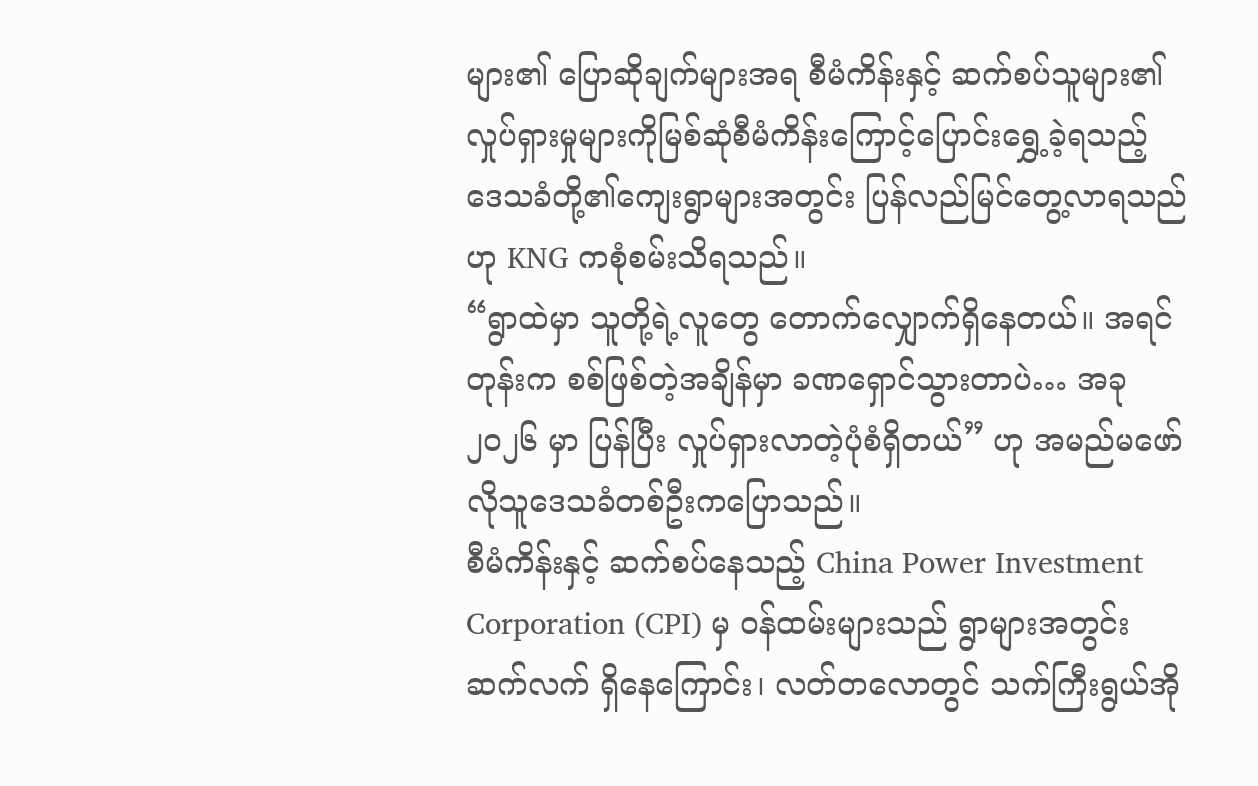များ၏ ပြောဆိုချက်များအရ စီမံကိန်းနှင့် ဆက်စပ်သူများ၏ လှုပ်ရှားမှုများကိုမြစ်ဆုံစီမံကိန်းကြောင့်ပြောင်းရွှေ့ခဲ့ရသည့် ဒေသခံတို့၏ကျေးရွာများအတွင်း ပြန်လည်မြင်တွေ့လာရသည်ဟု KNG ကစုံစမ်းသိရသည်။
“ရွာထဲမှာ သူတို့ရဲ့လူတွေ တောက်လျှောက်ရှိနေတယ်။ အရင်တုန်းက စစ်ဖြစ်တဲ့အချိန်မှာ ခဏရှောင်သွားတာပဲ… အခု ၂၀၂၆ မှာ ပြန်ပြီး လှုပ်ရှားလာတဲ့ပုံစံရှိတယ်” ဟု အမည်မဖော်လိုသူဒေသခံတစ်ဦးကပြောသည်။
စီမံကိန်းနှင့် ဆက်စပ်နေသည့် China Power Investment Corporation (CPI) မှ ဝန်ထမ်းများသည် ရွာများအတွင်းဆက်လက် ရှိနေကြောင်း၊ လတ်တလောတွင် သက်ကြီးရွယ်အို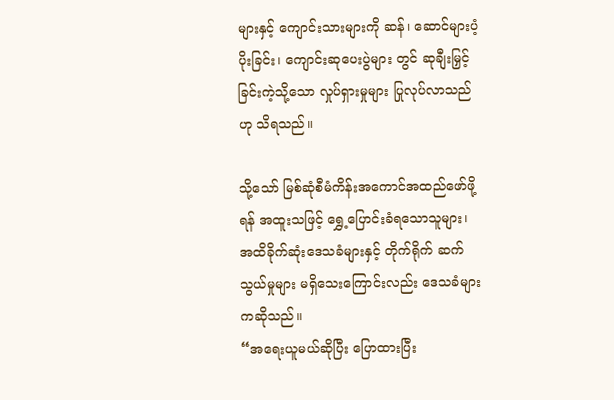များနှင့် ကျောင်းသားများကို ဆန်၊ ဆောင်များပံ့ပိုးခြင်း၊ ကျောင်းဆုပေးပွဲများ တွင် ဆုချီးမြှင့်ခြင်းကဲ့သို့သော လှုပ်ရှားမှုများ ပြုလုပ်လာသည်ဟု သိရသည်။

သို့သော် မြစ်ဆုံစီမံကိန်းအကောင်အထည်ဖော်ဖို့ရန် အထူးသဖြင့် ရွှေ့ပြောင်းခံရသောသူများ၊ အထိခိုက်ဆုံးဒေသခံများနှင့် တိုက်ရိုက် ဆက်သွယ်မှုများ မရှိသေးကြောင်းလည်း ဒေသခံများကဆိုသည်။
“အရေးယူမယ်ဆိုပြီး ပြောထားပြီး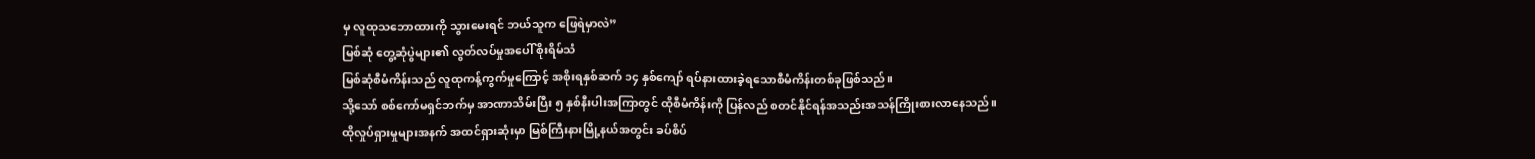မှ လူထုသဘောထားကို သွားမေးရင် ဘယ်သူက ဖြေရဲမှာလဲ”
မြစ်ဆုံ တွေ့ဆုံပွဲများ၏ လွတ်လပ်မှုအပေါ် စိုးရိမ်သံ
မြစ်ဆုံစီမံကိန်းသည် လူထုကန့်ကွက်မှုကြောင့် အစိုးရနှစ်ဆက် ၁၄ နှစ်ကျော် ရပ်နားထားခဲ့ရသောစီမံကိန်းတစ်ခုဖြစ်သည်။
သို့သော် စစ်ကော်မရှင်ဘက်မှ အာဏာသိမ်းပြီး ၅ နှစ်နီးပါးအကြာတွင် ထိုစီမံကိန်းကို ပြန်လည် စတင်နိုင်ရန်အသည်းအသန်ကြိုးစားလာနေသည်။
ထိုလှုပ်ရှားမှုများအနက် အထင်ရှားဆုံးမှာ မြစ်ကြီးနားမြို့နယ်အတွင်း ခပ်စိပ်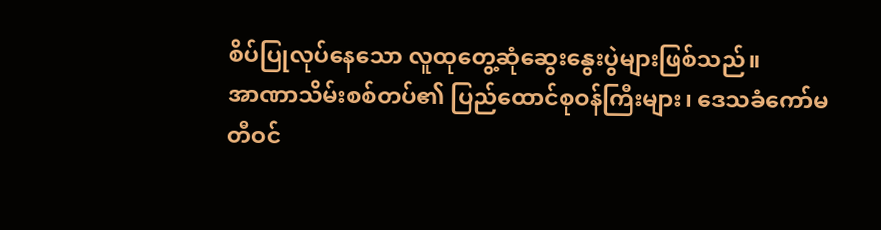စိပ်ပြုလုပ်နေသော လူထုတွေ့ဆုံဆွေးနွေးပွဲများဖြစ်သည်။
အာဏာသိမ်းစစ်တပ်၏ ပြည်ထောင်စုဝန်ကြီးများ၊ ဒေသခံကော်မတီဝင်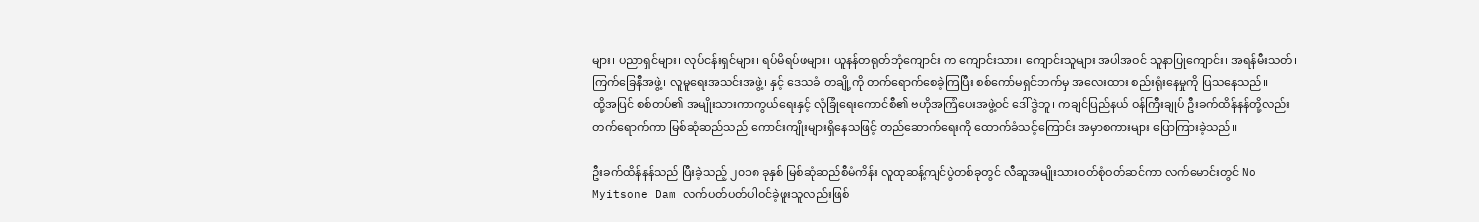များ၊ ပညာရှင်များ၊ လုပ်ငန်းရှင်များ၊ ရပ်မိရပ်ဖများ၊ ယူနန်တရုတ်ဘုံကျောင်း က ကျောင်းသား၊ ကျောင်းသူများ အပါအဝင် သူနာပြုကျောင်း၊ အရန်မီးသတ်၊ ကြက်ခြေနီအဖွဲ့၊ လူမူရေးအသင်းအဖွဲ့၊ နှင့် ဒေသခံ တချို့ကို တက်ရောက်စေခဲ့ကြပြီး စစ်ကော်မရှင်ဘက်မှ အလေးထား စည်းရုံးနေမှုကို ပြသနေသည်။
ထို့အပြင် စစ်တပ်၏ အမျိုးသားကာကွယ်ရေးနှင့် လုံခြုံရေးကောင်စီ၏ ဗဟိုအကြံပေးအဖွဲ့ဝင် ဒေါ်ဒွဲဘူ၊ ကချင်ပြည်နယ် ဝန်ကြီးချုပ် ဦးခက်ထိန်နန်တို့လည်း တက်ရောက်ကာ မြစ်ဆုံဆည်သည် ကောင်းကျိုးများရှိနေသဖြင့် တည်ဆောက်ရေးကို ထောက်ခံသင့်ကြောင်း အမှာစကားများ ပြောကြားခဲ့သည်။

ဦးခက်ထိန်နန်သည် ပြီးခဲ့သည့် ၂၀၁၈ ခုနှစ် မြစ်ဆုံဆည်စီမံကိန်း လူထုဆန့်ကျင်ပွဲတစ်ခုတွင် လီဆူအမျိုးသားဝတ်စုံဝတ်ဆင်ကာ လက်မောင်းတွင် No Myitsone Dam လက်ပတ်ပတ်ပါဝင်ခဲ့ဖူးသူလည်းဖြစ်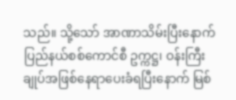သည်။ သို့သော် အာဏာသိမ်းပြီးနောက် ပြည်နယ်စစ်ကောင်စီ ဥက္ကဋ္ဌ၊ ဝန်းကြီးချုပ်အဖြစ်နေရာပေးခံရပြီးနောက် မြစ်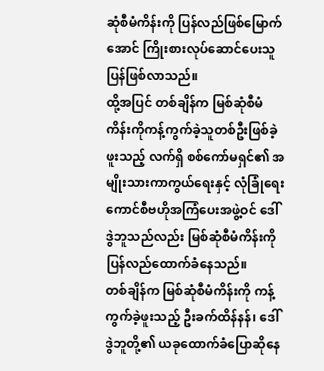ဆုံစီမံကိန်းကို ပြန်လည်ဖြစ်မြောက်အောင် ကြိုးစားလုပ်ဆောင်ပေးသူ ပြန်ဖြစ်လာသည်။
ထို့အပြင် တစ်ချိန်က မြစ်ဆုံစီမံကိန်းကိုကန့်ကွက်ခဲ့သူတစ်ဦးဖြစ်ခဲ့ဖူးသည့် လက်ရှိ စစ်ကော်မရှင်၏ အမျိုးသားကာကွယ်ရေးနှင့် လုံခြုံရေးကောင်စီဗဟိုအကြံပေးအဖွဲ့ဝင် ဒေါ်ဒွဲဘူသည်လည်း မြစ်ဆုံစီမံကိန်းကိုပြန်လည်ထောက်ခံနေသည်။
တစ်ချိန်က မြစ်ဆုံစီမံကိန်းကို ကန့်ကွက်ခဲ့ဖူးသည့် ဦးခက်ထိန်နန်၊ ဒေါ်ဒွဲဘူတို့၏ ယခုထောက်ခံပြောဆိုနေ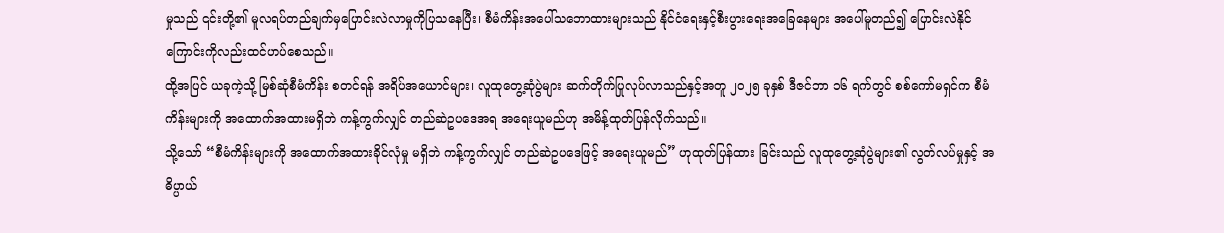မှုသည် ၎င်းတို့၏ မူလရပ်တည်ချက်မှပြောင်းလဲလာမှုကိုပြသနေပြီး၊ စီမံကိန်းအပေါ်သဘောထားများသည် နိုင်ငံရေးနှင့်စီးပွားရေးအခြေနေများ အပေါ်မူတည်၍ ပြောင်းလဲနိုင်ကြောင်းကိုလည်းထင်ဟပ်စေသည်။
ထို့အပြင် ယခုကဲ့သို့ မြစ်ဆုံစီမံကိန်း စတင်ရန် အရိပ်အယောင်များ၊ လူထုတွေ့ဆုံပွဲများ ဆက်တိုက်ပြုလုပ်လာသည်နှင့်အတူ ၂၀၂၅ ခုနှစ် ဒီဇင်ဘာ ၁၆ ရက်တွင် စစ်ကော်မရှင်က စီမံကိန်းများကို အထောက်အထားမရှိဘဲ ကန့်ကွက်လျှင် တည်ဆဲဥပဒေအရ အရေးယူမည်ဟု အမိန့်ထုတ်ပြန်လိုက်သည်။
သို့သော် “စီမံကိန်းများကို အထောက်အထားခိုင်လုံမှု မရှိဘဲ ကန့်ကွက်လျှင် တည်ဆဲဥပဒေဖြင့် အရေးယူမည်” ဟုထုတ်ပြန်ထား ခြင်းသည် လူထုတွေ့ဆုံပွဲများ၏ လွတ်လပ်မှုနှင့် အဓိပ္ပာယ်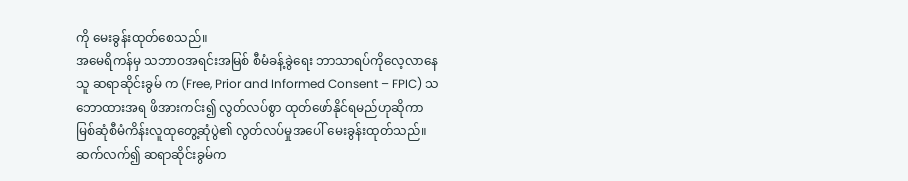ကို မေးခွန်းထုတ်စေသည်။
အမေရိကန်မှ သဘာဝအရင်းအမြစ် စီမံခန့်ခွဲရေး ဘာသာရပ်ကိုလေ့လာနေသူ ဆရာဆိုင်းခွမ် က (Free, Prior and Informed Consent – FPIC) သဘောထားအရ ဖိအားကင်း၍ လွတ်လပ်စွာ ထုတ်ဖော်နိုင်ရမည်ဟုဆိုကာ မြစ်ဆုံစီမံကိန်းလူထုတွေ့ဆုံပွဲ၏ လွတ်လပ်မှုအပေါ် မေးခွန်းထုတ်သည်။
ဆက်လက်၍ ဆရာဆိုင်းခွမ်က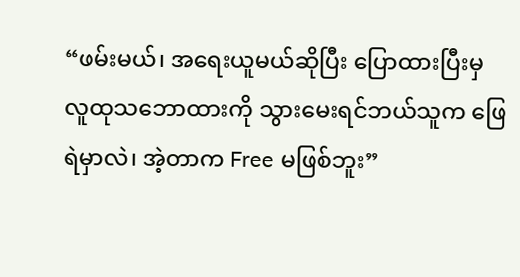“ဖမ်းမယ်၊ အရေးယူမယ်ဆိုပြီး ပြောထားပြီးမှ လူထုသဘောထားကို သွားမေးရင်ဘယ်သူက ဖြေရဲမှာလဲ၊ အဲ့တာက Free မဖြစ်ဘူး”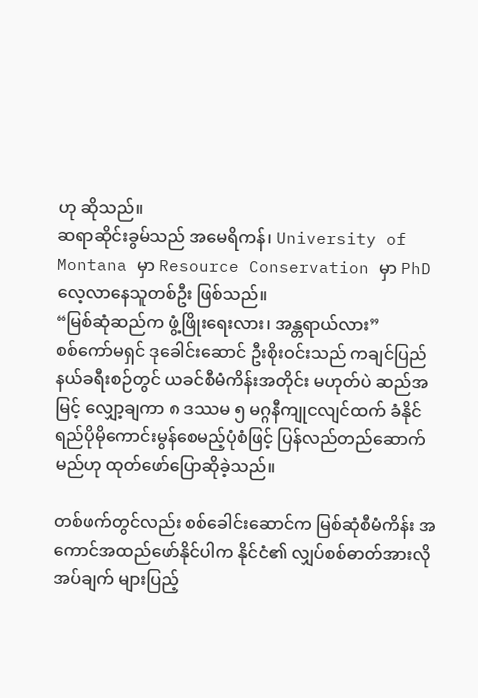ဟု ဆိုသည်။
ဆရာဆိုင်းခွမ်သည် အမေရိကန်၊ University of Montana မှာ Resource Conservation မှာ PhD လေ့လာနေသူတစ်ဦး ဖြစ်သည်။
“မြစ်ဆုံဆည်က ဖွံ့ဖြိုးရေးလား၊ အန္တရာယ်လား”
စစ်ကော်မရှင် ဒုခေါင်းဆောင် ဦးစိုးဝင်းသည် ကချင်ပြည်နယ်ခရီးစဉ်တွင် ယခင်စီမံကိန်းအတိုင်း မဟုတ်ပဲ ဆည်အမြင့် လျှော့ချကာ ၈ ဒဿမ ၅ မဂ္ဂနီကျုငလျင်ထက် ခံနိုင်ရည်ပိုမိုကောင်းမွန်စေမည့်ပုံစံဖြင့် ပြန်လည်တည်ဆောက်မည်ဟု ထုတ်ဖော်ပြောဆိုခဲ့သည်။

တစ်ဖက်တွင်လည်း စစ်ခေါင်းဆောင်က မြစ်ဆုံစီမံကိန်း အကောင်အထည်ဖော်နိုင်ပါက နိုင်ငံ၏ လျှပ်စစ်ဓာတ်အားလိုအပ်ချက် များပြည့်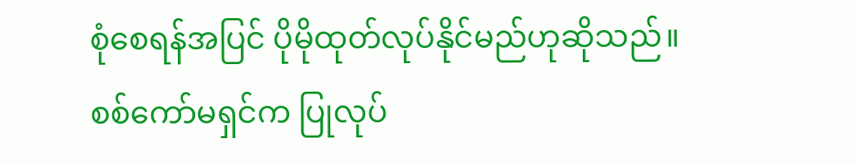စုံစေရန်အပြင် ပိုမိုထုတ်လုပ်နိုင်မည်ဟုဆိုသည်။
စစ်ကော်မရှင်က ပြုလုပ်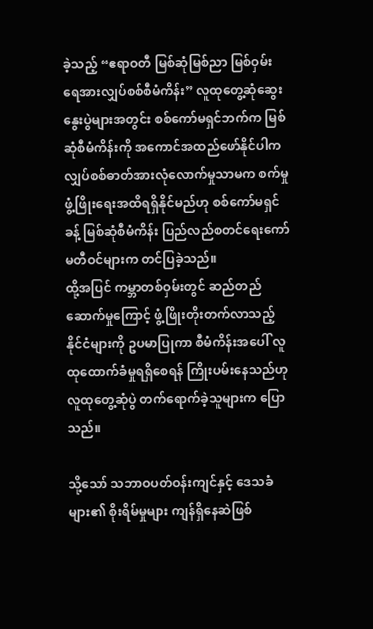ခဲ့သည့် “ဧရာဝတီ မြစ်ဆုံမြစ်ညာ မြစ်ဝှမ်း ရေအားလျှပ်စစ်စီမံကိန်း” လူထုတွေ့ဆုံဆွေးနွေးပွဲများအတွင်း စစ်ကော်မရှင်ဘက်က မြစ်ဆုံစီမံကိန်းကို အကောင်အထည်ဖော်နိုင်ပါက လျှပ်စစ်ဓာတ်အားလုံလောက်မှုသာမက စက်မှုဖွံ့ဖြိုးရေးအထိရရှိနိုင်မည်ဟု စစ်ကော်မရှင်ခန့် မြစ်ဆုံစီမံကိန်း ပြည်လည်စတင်ရေးကော်မတီဝင်များက တင်ပြခဲ့သည်။
ထို့အပြင် ကမ္ဘာတစ်ဝှမ်းတွင် ဆည်တည်ဆောက်မှုကြောင့် ဖွံ့ဖြိုးတိုးတက်လာသည့် နိုင်ငံများကို ဥပမာပြုကာ စီမံကိန်းအပေါ် လူထုထောက်ခံမှုရရှိစေရန် ကြိုးပမ်းနေသည်ဟု လူထုတွေ့ဆုံပွဲ တက်ရောက်ခဲ့သူများက ပြောသည်။

သို့သော် သဘာဝပတ်ဝန်းကျင်နှင့် ဒေသခံများ၏ စိုးရိမ်မှုများ ကျန်ရှိနေဆဲဖြစ်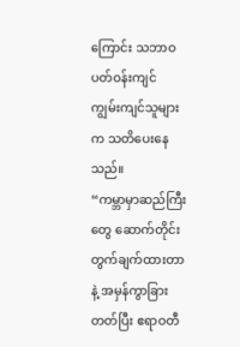ကြောင်း သဘာဝပတ်ဝန်းကျင် ကျွမ်းကျင်သူများက သတိပေးနေသည်။
“ကမ္ဘာမှာဆည်ကြီးတွေ ဆောက်တိုင်း တွက်ချက်ထားတာနဲ့ အမှန်ကွာခြားတတ်ပြီး ဧရာဝတီ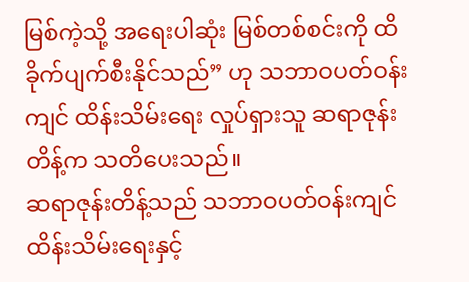မြစ်ကဲ့သို့ အရေးပါဆုံး မြစ်တစ်စင်းကို ထိခိုက်ပျက်စီးနိုင်သည်” ဟု သဘာဝပတ်ဝန်းကျင် ထိန်းသိမ်းရေး လှုပ်ရှားသူ ဆရာဇုန်းတိန့်က သတိပေးသည်။
ဆရာဇုန်းတိန့်သည် သဘာဝပတ်ဝန်းကျင် ထိန်းသိမ်းရေးနှင့်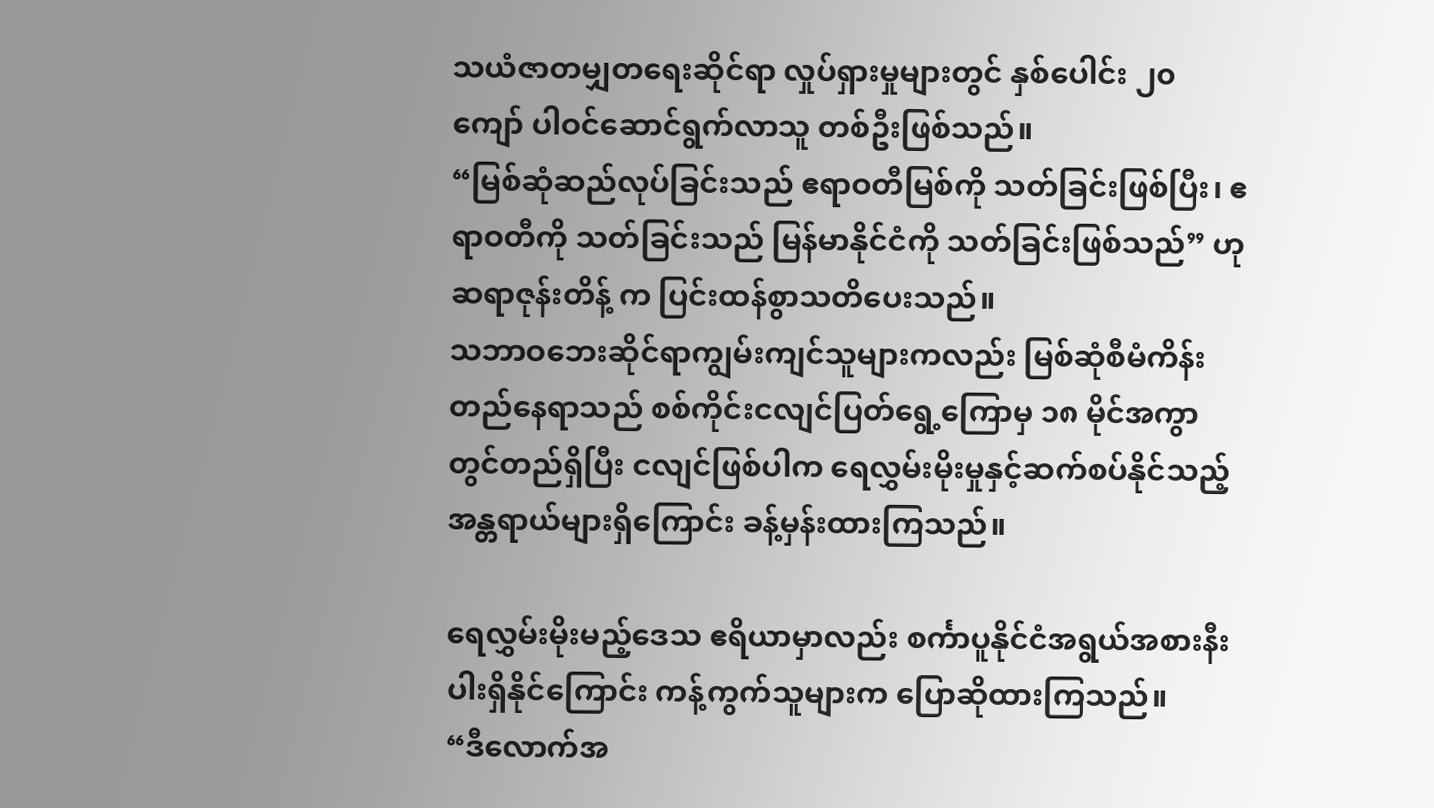သယံဇာတမျှတရေးဆိုင်ရာ လှုပ်ရှားမှုများတွင် နှစ်ပေါင်း ၂၀ ကျော် ပါဝင်ဆောင်ရွက်လာသူ တစ်ဦးဖြစ်သည်။
“မြစ်ဆုံဆည်လုပ်ခြင်းသည် ဧရာဝတီမြစ်ကို သတ်ခြင်းဖြစ်ပြီး၊ ဧရာဝတီကို သတ်ခြင်းသည် မြန်မာနိုင်ငံကို သတ်ခြင်းဖြစ်သည်” ဟု ဆရာဇုန်းတိန့် က ပြင်းထန်စွာသတိပေးသည်။
သဘာဝဘေးဆိုင်ရာကျွမ်းကျင်သူများကလည်း မြစ်ဆုံစီမံကိန်းတည်နေရာသည် စစ်ကိုင်းငလျင်ပြတ်ရွေ့ကြောမှ ၁၈ မိုင်အကွာတွင်တည်ရှိပြီး ငလျင်ဖြစ်ပါက ရေလွှမ်းမိုးမှုနှင့်ဆက်စပ်နိုင်သည့် အန္တရာယ်များရှိကြောင်း ခန့်မှန်းထားကြသည်။

ရေလွှမ်းမိုးမည့်ဒေသ ဧရိယာမှာလည်း စင်္ကာပူနိုင်ငံအရွယ်အစားနီးပါးရှိနိုင်ကြောင်း ကန့်ကွက်သူများက ပြောဆိုထားကြသည်။
“ဒီလောက်အ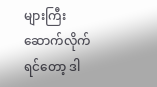များကြီးဆောက်လိုက်ရင်တော့ ဒါ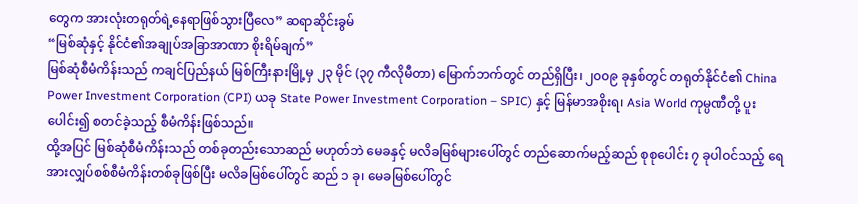တွေက အားလုံးတရုတ်ရဲ့နေရာဖြစ်သွားပြီလေ” ဆရာဆိုင်းခွမ်
“မြစ်ဆုံနှင့် နိုင်ငံ၏အချုပ်အခြာအာဏာ စိုးရိမ်ချက်”
မြစ်ဆုံစီမံကိန်းသည် ကချင်ပြည်နယ် မြစ်ကြီးနားမြို့မှ ၂၃ မိုင် (၃၇ ကီလိုမီတာ) မြောက်ဘက်တွင် တည်ရှိပြီး၊ ၂၀၀၉ ခုနှစ်တွင် တရုတ်နိုင်ငံ၏ China Power Investment Corporation (CPI) ယခု State Power Investment Corporation – SPIC) နှင့် မြန်မာအစိုးရ၊ Asia World ကုမ္ပဏီတို့ ပူးပေါင်း၍ စတင်ခဲ့သည့် စီမံကိန်းဖြစ်သည်။
ထို့အပြင် မြစ်ဆုံစီမံကိန်းသည် တစ်ခုတည်းသောဆည် မဟုတ်ဘဲ မေခနှင့် မလိခမြစ်များပေါ်တွင် တည်ဆောက်မည့်ဆည် စုစုပေါင်း ၇ ခုပါဝင်သည့် ရေအားလျှပ်စစ်စီမံကိန်းတစ်ခုဖြစ်ပြီး မလိခမြစ်ပေါ်တွင် ဆည် ၁ ခု၊ မေခမြစ်ပေါ်တွင်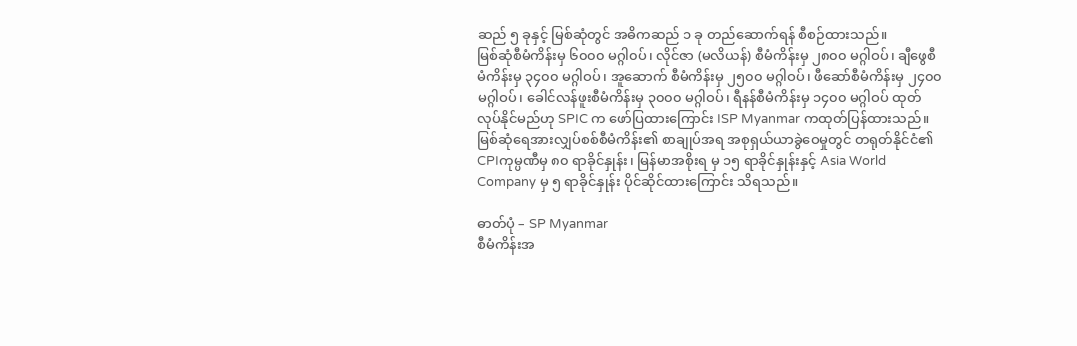ဆည် ၅ ခုနှင့် မြစ်ဆုံတွင် အဓိကဆည် ၁ ခု တည်ဆောက်ရန် စီစဉ်ထားသည်။
မြစ်ဆုံစီမံကိန်းမှ ၆၀၀၀ မဂ္ဂါ၀ပ်၊ လိုင်ဇာ (မလိယန်) စီမံကိန်းမှ ၂၈၀၀ မဂ္ဂါဝပ်၊ ချီဖွေစီမံကိန်းမှ ၃၄၀၀ မဂ္ဂါဝပ်၊ အူဆောက် စီမံကိန်းမှ ၂၅၀၀ မဂ္ဂါဝပ်၊ ဖီဆော်စီမံကိန်းမှ ၂၄၀၀ မဂ္ဂါဝပ်၊ ခေါင်လန်ဖူးစီမံကိန်းမှ ၃၀၀၀ မဂ္ဂါဝပ်၊ ရီနန်စီမံကိန်းမှ ၁၄၀၀ မဂ္ဂါဝပ် ထုတ်လုပ်နိုင်မည်ဟု SPIC က ဖော်ပြထားကြောင်း ISP Myanmar ကထုတ်ပြန်ထားသည်။
မြစ်ဆုံရေအားလျှပ်စစ်စီမံကိန်း၏ စာချုပ်အရ အစုရှယ်ယာခွဲဝေမှုတွင် တရုတ်နိုင်ငံ၏ CPIကုမ္ပဏီမှ ၈၀ ရာခိုင်နှုန်း၊ မြန်မာအစိုးရ မှ ၁၅ ရာခိုင်နှုန်းနှင့် Asia World Company မှ ၅ ရာခိုင်နှုန်း ပိုင်ဆိုင်ထားကြောင်း သိရသည်။

ဓာတ်ပုံ – SP Myanmar
စီမံကိန်းအ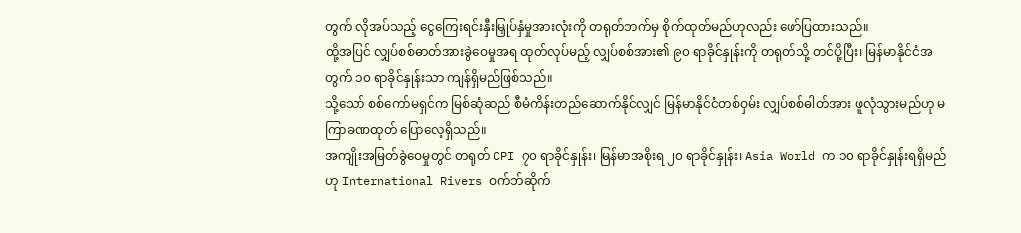တွက် လိုအပ်သည့် ငွေကြေးရင်းနှီးမြှုပ်နှံမှုအားလုံးကို တရုတ်ဘက်မှ စိုက်ထုတ်မည်ဟုလည်း ဖော်ပြထားသည်။
ထို့အပြင် လျှပ်စစ်ဓာတ်အားခွဲဝေမှုအရ ထုတ်လုပ်မည့် လျှပ်စစ်အား၏ ၉၀ ရာခိုင်နှုန်းကို တရုတ်သို့ တင်ပို့ပြီး၊ မြန်မာနိုင်ငံအတွက် ၁၀ ရာခိုင်နှုန်းသာ ကျန်ရှိမည်ဖြစ်သည်။
သို့သော် စစ်ကော်မရှင်က မြစ်ဆုံဆည် စီမံကိန်းတည်ဆောက်နိုင်လျှင် မြန်မာနိုင်ငံတစ်ဝှမ်း လျှပ်စစ်ဓါတ်အား ဖူလုံသွားမည်ဟု မကြာခဏထုတ် ပြောလေ့ရှိသည်။
အကျိုးအမြတ်ခွဲဝေမှုတွင် တရုတ် CPI ၇၀ ရာခိုင်နှုန်း၊ မြန်မာအစိုးရ ၂၀ ရာခိုင်နှုန်း၊ Asia World က ၁၀ ရာခိုင်နှုန်းရရှိမည် ဟု International Rivers ဝက်ဘ်ဆိုက်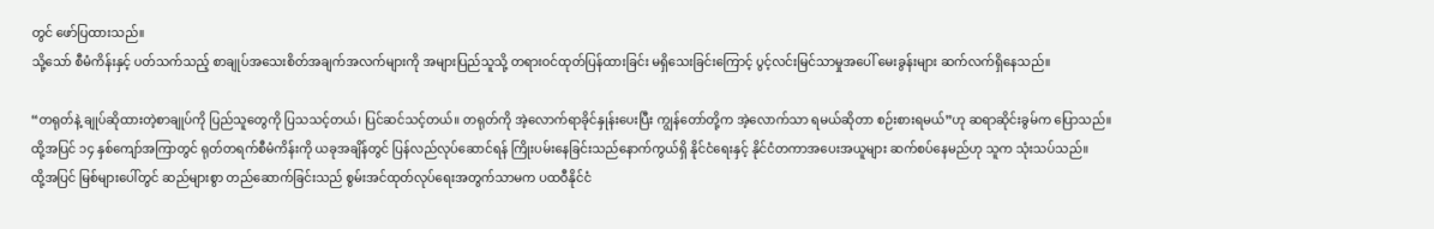တွင် ဖော်ပြထားသည်။
သို့သော် စီမံကိန်းနှင့် ပတ်သက်သည့် စာချုပ်အသေးစိတ်အချက်အလက်များကို အများပြည်သူသို့ တရားဝင်ထုတ်ပြန်ထားခြင်း မရှိသေးခြင်းကြောင့် ပွင့်လင်းမြင်သာမှုအပေါ် မေးခွန်းများ ဆက်လက်ရှိနေသည်။

“တရုတ်နဲ့ ချုပ်ဆိုထားတဲ့စာချုပ်ကို ပြည်သူတွေကို ပြသသင့်တယ်၊ ပြင်ဆင်သင့်တယ်။ တရုတ်ကို အဲ့လောက်ရာခိုင်နှုန်းပေးပြီး ကျွန်တော်တို့က အဲ့လောက်သာ ရမယ်ဆိုတာ စဉ်းစားရမယ်”ဟု ဆရာဆိုင်းခွမ်က ပြောသည်။
ထို့အပြင် ၁၄ နှစ်ကျော်အကြာတွင် ရုတ်တရက်စီမံကိန်းကို ယခုအချိန်တွင် ပြန်လည်လုပ်ဆောင်ရန် ကြိုးပမ်းနေခြင်းသည်နောက်ကွယ်ရှိ နိုင်ငံရေးနှင့် နိုင်ငံတကာအပေးအယူများ ဆက်စပ်နေမည်ဟု သူက သုံးသပ်သည်။
ထို့အပြင် မြစ်များပေါ်တွင် ဆည်များစွာ တည်ဆောက်ခြင်းသည် စွမ်းအင်ထုတ်လုပ်ရေးအတွက်သာမက ပထဝီနိုင်ငံ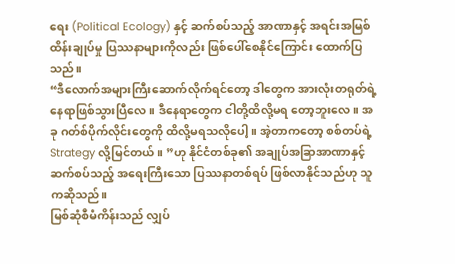ရေး (Political Ecology) နှင့် ဆက်စပ်သည့် အာဏာနှင့် အရင်းအမြစ်ထိန်းချုပ်မှု ပြဿနာများကိုလည်း ဖြစ်ပေါ်စေနိုင်ကြောင်း ထောက်ပြသည်။
“ဒီလောက်အများကြီးဆောက်လိုက်ရင်တော့ ဒါတွေက အားလုံးတရုတ်ရဲ့ နေရာဖြစ်သွားပြီလေ။ ဒီနေရာတွေက ငါတို့ထိလို့မရ တော့ဘူးလေ။ အခု ဂတ်စ်ပိုက်လိုင်းတွေကို ထိလို့မရသလိုပေါ့။ အဲ့တာကတော့ စစ်တပ်ရဲ့ Strategy လို့မြင်တယ်။ ”ဟု နိုင်ငံတစ်ခု၏ အချုပ်အခြာအာဏာနှင့် ဆက်စပ်သည့် အရေးကြီးသော ပြဿနာတစ်ရပ် ဖြစ်လာနိုင်သည်ဟု သူကဆိုသည်။
မြစ်ဆုံစီမံကိန်းသည် လျှပ်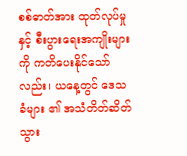စစ်ဓာတ်အား ထုတ်လုပ်မှုနှင့် စီးပွားရေးအကျိုးများကို ကတိပေးနိုင်သော်လည်း၊ ယနေ့တွင် ဒေသခံများ ၏ အသံတိတ်ဆိတ်သွား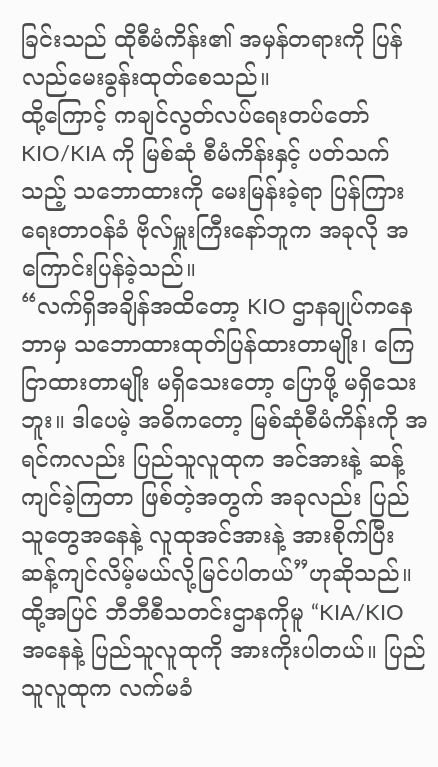ခြင်းသည် ထိုစီမံကိန်း၏ အမှန်တရားကို ပြန်လည်မေးခွန်းထုတ်စေသည်။
ထို့ကြောင့် ကချင်လွတ်လပ်ရေးတပ်တော် KIO/KIA ကို မြစ်ဆုံ စီမံကိန်းနှင့် ပတ်သက်သည့် သဘောထားကို မေးမြန်းခဲ့ရာ ပြန်ကြားရေးတာဝန်ခံ ဗိုလ်မှူးကြီးနော်ဘူက အခုလို အကြောင်းပြန်ခဲ့သည်။
“လက်ရှိအချိန်အထိတော့ KIO ဌာနချုပ်ကနေ ဘာမှ သဘောထားထုတ်ပြန်ထားတာမျိုး၊ ကြေငြာထားတာမျိုး မရှိသေးတော့ ပြောဖို့ မရှိသေးဘူး။ ဒါပေမဲ့ အဓိကတော့ မြစ်ဆုံစီမံကိန်းကို အရင်ကလည်း ပြည်သူလူထုက အင်အားနဲ့ ဆန့်ကျင်ခဲ့ကြတာ ဖြစ်တဲ့အတွက် အခုလည်း ပြည်သူတွေအနေနဲ့ လူထုအင်အားနဲ့ အားစိုက်ပြီး ဆန့်ကျင်လိမ့်မယ်လို့မြင်ပါတယ်”ဟုဆိုသည်။
ထို့အပြင် ဘီဘီစီသတင်းဌာနကိုမူ “KIA/KIO အနေနဲ့ ပြည်သူလူထုကို အားကိုးပါတယ်။ ပြည်သူလူထုက လက်မခံ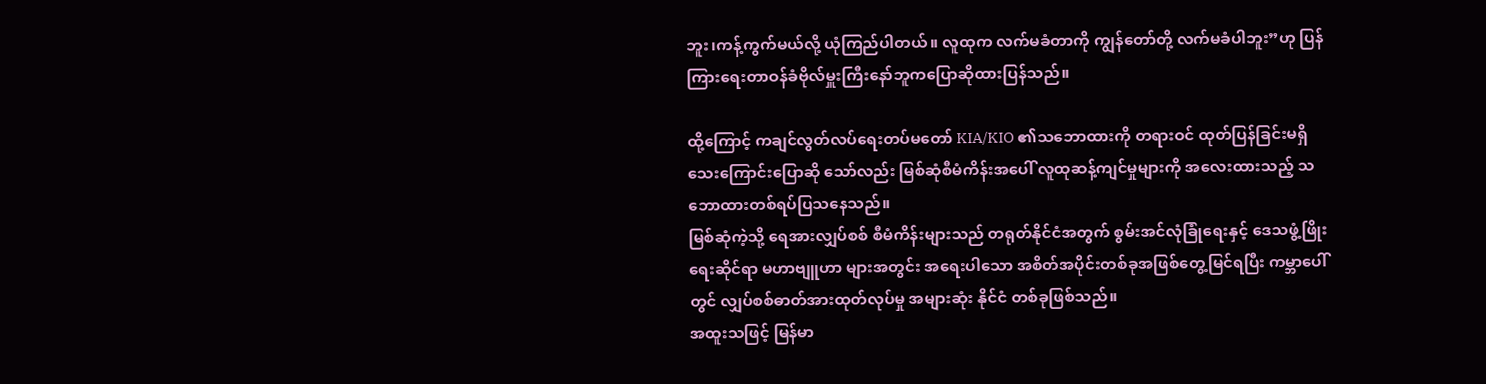ဘူး၊ကန့်ကွက်မယ်လို့ ယုံကြည်ပါတယ်။ လူထုက လက်မခံတာကို ကျွန်တော်တို့ လက်မခံပါဘူး”ဟု ပြန်ကြားရေးတာဝန်ခံဗိုလ်မှူးကြီးနော်ဘူကပြောဆိုထားပြန်သည်။

ထို့ကြောင့် ကချင်လွတ်လပ်ရေးတပ်မတော် KIA/KIO ၏သဘောထားကို တရားဝင် ထုတ်ပြန်ခြင်းမရှိသေးကြောင်းပြောဆို သော်လည်း မြစ်ဆုံစီမံကိန်းအပေါ် လူထုဆန့်ကျင်မှုများကို အလေးထားသည့် သဘောထားတစ်ရပ်ပြသနေသည်။
မြစ်ဆုံကဲ့သို့ ရေအားလျှပ်စစ် စီမံကိန်းများသည် တရုတ်နိုင်ငံအတွက် စွမ်းအင်လုံခြုံရေးနှင့် ဒေသဖွံ့ဖြိုးရေးဆိုင်ရာ မဟာဗျူဟာ များအတွင်း အရေးပါသော အစိတ်အပိုင်းတစ်ခုအဖြစ်တွေ့မြင်ရပြီး ကမ္ဘာပေါ်တွင် လျှပ်စစ်ဓာတ်အားထုတ်လုပ်မှု အများဆုံး နိုင်ငံ တစ်ခုဖြစ်သည်။
အထူးသဖြင့် မြန်မာ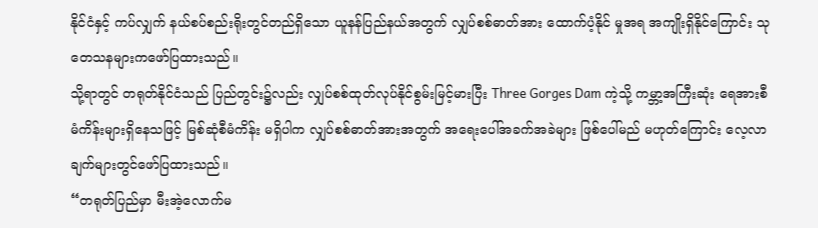နိုင်ငံနှင့် ကပ်လျှက် နယ်စပ်စည်းရိုးတွင်တည်ရှိသော ယူနန်ပြည်နယ်အတွက် လျှပ်စစ်ဓာတ်အား ထောက်ပံ့နိုင် မှုအရ အကျိုးရှိနိုင်ကြောင်း သုတေသနများကဖော်ပြထားသည်။
သို့ရာတွင် တရုတ်နိုင်ငံသည် ပြည်တွင်း၌လည်း လျှပ်စစ်ထုတ်လုပ်နိုင်စွမ်းမြင့်မားပြီး Three Gorges Dam ကဲ့သို့ ကမ္ဘာ့အကြီးဆုံး ရေအားစီမံကိန်းများရှိနေသဖြင့် မြစ်ဆုံစီမံကိန်း မရှိပါက လျှပ်စစ်ဓာတ်အားအတွက် အရေးပေါ်အခက်အခဲများ ဖြစ်ပေါ်မည် မဟုတ်ကြောင်း လေ့လာချက်များတွင်ဖော်ပြထားသည်။
“တရုတ်ပြည်မှာ မီးအဲ့လောက်မ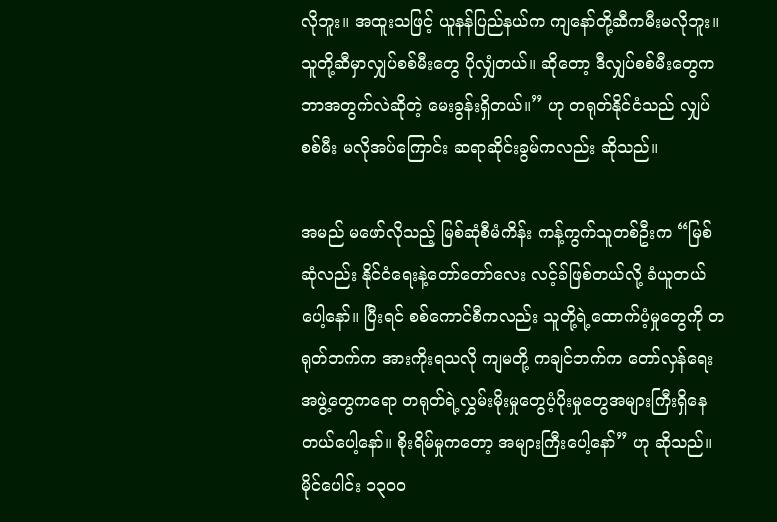လိုဘူး။ အထူးသဖြင့် ယူနန်ပြည်နယ်က ကျနော်တို့ဆီကမီးမလိုဘူး။ သူတို့ဆီမှာလျှပ်စစ်မီးတွေ ပိုလျှံတယ်။ ဆိုတော့ ဒီလျှပ်စစ်မီးတွေကဘာအတွက်လဲဆိုတဲ့ မေးခွန်းရှိတယ်။” ဟု တရုတ်နိုင်ငံသည် လျှပ်စစ်မီး မလိုအပ်ကြောင်း ဆရာဆိုင်းခွမ်ကလည်း ဆိုသည်။

အမည် မဖော်လိုသည့် မြစ်ဆုံစီမံကိန်း ကန့်ကွက်သူတစ်ဦးက “မြစ်ဆုံလည်း နိုင်ငံရေးနဲ့တော်တော်လေး လင့်ခ်ဖြစ်တယ်လို့ ခံယူတယ်ပေါ့နော်။ ပြီးရင် စစ်ကောင်စီကလည်း သူတို့ရဲ့ထောက်ပံ့မှုတွေကို တရုတ်ဘက်က အားကိုးရသလို ကျမတို့ ကချင်ဘက်က တော်လှန်ရေးအဖွဲ့တွေကရော တရုတ်ရဲ့လွှမ်းမိုးမှုတွေပံ့ပိုးမှုတွေအများကြီးရှိနေတယ်ပေါ့နော်။ စိုးရိမ်မှုကတော့ အများကြီးပေါ့နော်” ဟု ဆိုသည်။
မိုင်ပေါင်း ၁၃၀၀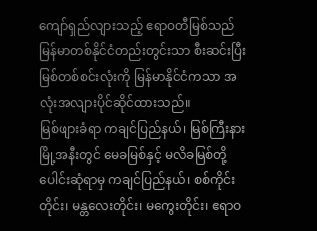ကျော်ရှည်လျားသည့် ဧရာဝတီမြစ်သည် မြန်မာတစ်နိုင်ငံတည်းတွင်းသာ စီးဆင်းပြီး မြစ်တစ်စင်းလုံးကို မြန်မာနိုင်ငံကသာ အလုံးအလျားပိုင်ဆိုင်ထားသည်။
မြစ်ဖျားခံရာ ကချင်ပြည်နယ်၊ မြစ်ကြီးနားမြို့အနီးတွင် မေခမြစ်နှင့် မလိခမြစ်တို့ ပေါင်းဆုံရာမှ ကချင်ပြည်နယ်၊ စစ်ကိုင်းတိုင်း၊ မန္တလေးတိုင်း၊ မကွေးတိုင်း၊ ဧရာဝ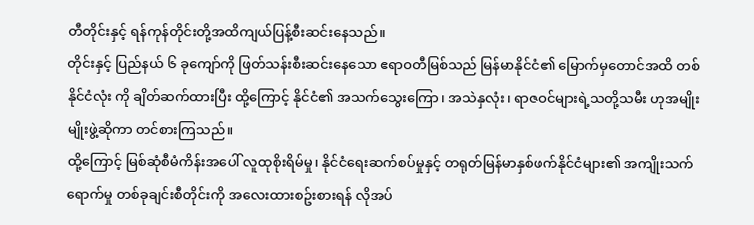တီတိုင်းနှင့် ရန်ကုန်တိုင်းတို့အထိကျယ်ပြန့်စီးဆင်းနေသည်။
တိုင်းနှင့် ပြည်နယ် ၆ ခုကျော်ကို ဖြတ်သန်းစီးဆင်းနေသော ဧရာဝတီမြစ်သည် မြန်မာနိုင်ငံ၏ မြောက်မှတောင်အထိ တစ်နိုင်ငံလုံး ကို ချိတ်ဆက်ထားပြီး ထို့ကြောင့် နိုင်ငံ၏ အသက်သွေးကြော၊ အသဲနှလုံး၊ ရာဇဝင်များရဲ့သတို့သမီး ဟုအမျိုးမျိုးဖွဲ့ဆိုကာ တင်စားကြသည်။
ထို့ကြောင့် မြစ်ဆုံစီမံကိန်းအပေါ် လူထုစိုးရိမ်မှု၊ နိုင်ငံရေးဆက်စပ်မှုနှင့် တရုတ်မြန်မာနှစ်ဖက်နိုင်ငံများ၏ အကျိုးသက်ရောက်မှု တစ်ခုချင်းစီတိုင်းကို အလေးထားစဥ်းစားရန် လိုအပ်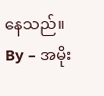နေသည်။
By – အမိုး